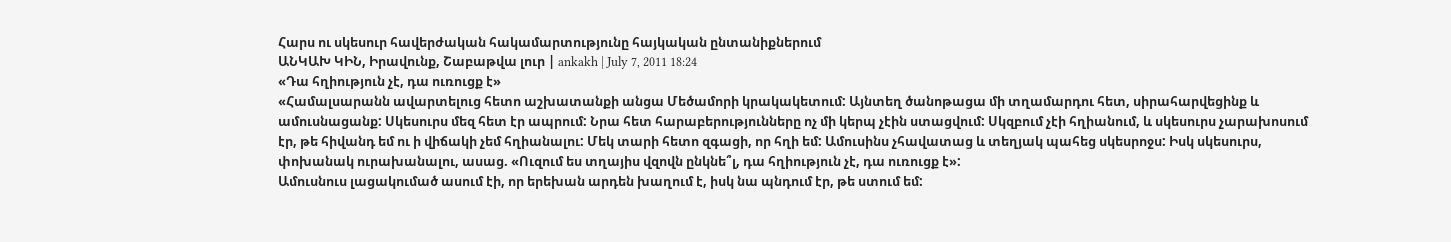Հարս ու սկեսուր հավերժական հակամարտությունը հայկական ընտանիքներում
ԱՆԿԱԽ ԿԻՆ, Իրավունք, Շաբաթվա լուր | ankakh | July 7, 2011 18:24
«Դա հղիություն չէ, դա ուռուցք է»
«Համալսարանն ավարտելուց հետո աշխատանքի անցա Մեծամորի կրակակետում: Այնտեղ ծանոթացա մի տղամարդու հետ, սիրահարվեցինք և ամուսնացանք: Սկեսուրս մեզ հետ էր ապրում: Նրա հետ հարաբերությունները ոչ մի կերպ չէին ստացվում: Սկզբում չէի հղիանում, և սկեսուրս չարախոսում էր, թե հիվանդ եմ ու ի վիճակի չեմ հղիանալու: Մեկ տարի հետո զգացի, որ հղի եմ: Ամուսինս չհավատաց և տեղյակ պահեց սկեսրոջս: Իսկ սկեսուրս, փոխանակ ուրախանալու, ասաց. «Ուզում ես տղայիս վզովն ընկնե՞լ, դա հղիություն չէ, դա ուռուցք է»:
Ամուսնուս լացակումած ասում էի, որ երեխան արդեն խաղում է, իսկ նա պնդում էր, թե ստում եմ: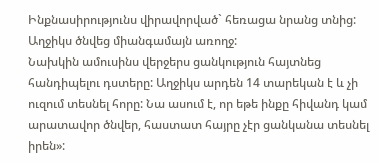Ինքնասիրությունս վիրավորված` հեռացա նրանց տնից: Աղջիկս ծնվեց միանգամայն առողջ:
Նախկին ամուսինս վերջերս ցանկություն հայտնեց հանդիպելու դստերը: Աղջիկս արդեն 14 տարեկան է և չի ուզում տեսնել հորը: Նա ասում է, որ եթե ինքը հիվանդ կամ արատավոր ծնվեր, հաստատ հայրը չէր ցանկանա տեսնել իրեն»: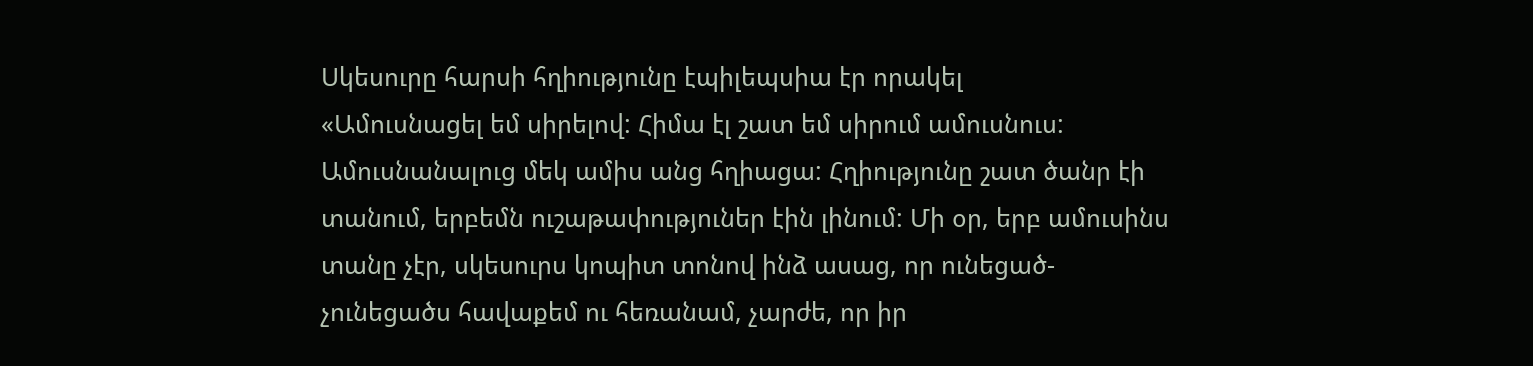Սկեսուրը հարսի հղիությունը էպիլեպսիա էր որակել
«Ամուսնացել եմ սիրելով: Հիմա էլ շատ եմ սիրում ամուսնուս: Ամուսնանալուց մեկ ամիս անց հղիացա: Հղիությունը շատ ծանր էի տանում, երբեմն ուշաթափություներ էին լինում: Մի օր, երբ ամուսինս տանը չէր, սկեսուրս կոպիտ տոնով ինձ ասաց, որ ունեցած-չունեցածս հավաքեմ ու հեռանամ, չարժե, որ իր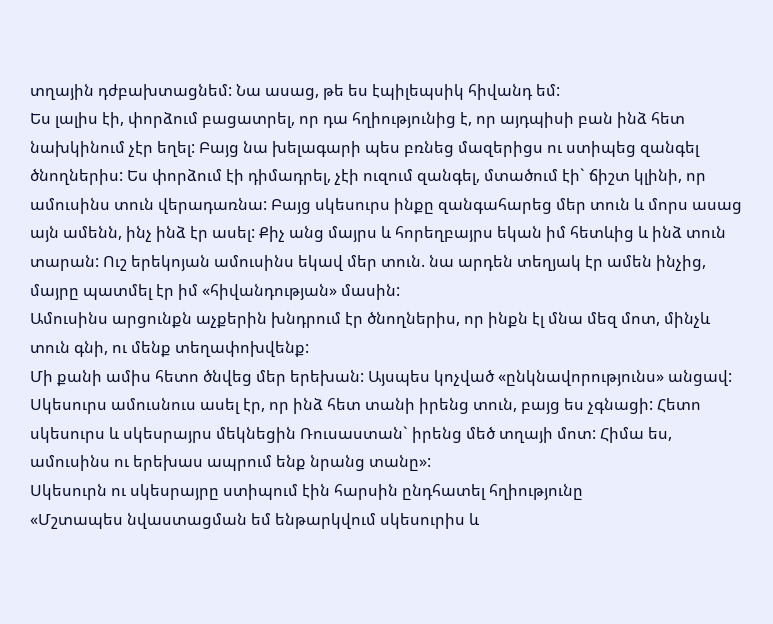տղային դժբախտացնեմ: Նա ասաց, թե ես էպիլեպսիկ հիվանդ եմ:
Ես լալիս էի, փորձում բացատրել, որ դա հղիությունից է, որ այդպիսի բան ինձ հետ նախկինում չէր եղել: Բայց նա խելագարի պես բռնեց մազերիցս ու ստիպեց զանգել ծնողներիս: Ես փորձում էի դիմադրել, չէի ուզում զանգել, մտածում էի` ճիշտ կլինի, որ ամուսինս տուն վերադառնա: Բայց սկեսուրս ինքը զանգահարեց մեր տուն և մորս ասաց այն ամենն, ինչ ինձ էր ասել: Քիչ անց մայրս և հորեղբայրս եկան իմ հետևից և ինձ տուն տարան: Ուշ երեկոյան ամուսինս եկավ մեր տուն. նա արդեն տեղյակ էր ամեն ինչից, մայրը պատմել էր իմ «հիվանդության» մասին:
Ամուսինս արցունքն աչքերին խնդրում էր ծնողներիս, որ ինքն էլ մնա մեզ մոտ, մինչև տուն գնի, ու մենք տեղափոխվենք:
Մի քանի ամիս հետո ծնվեց մեր երեխան: Այսպես կոչված «ընկնավորությունս» անցավ: Սկեսուրս ամուսնուս ասել էր, որ ինձ հետ տանի իրենց տուն, բայց ես չգնացի: Հետո սկեսուրս և սկեսրայրս մեկնեցին Ռուսաստան` իրենց մեծ տղայի մոտ: Հիմա ես, ամուսինս ու երեխաս ապրում ենք նրանց տանը»:
Սկեսուրն ու սկեսրայրը ստիպում էին հարսին ընդհատել հղիությունը
«Մշտապես նվաստացման եմ ենթարկվում սկեսուրիս և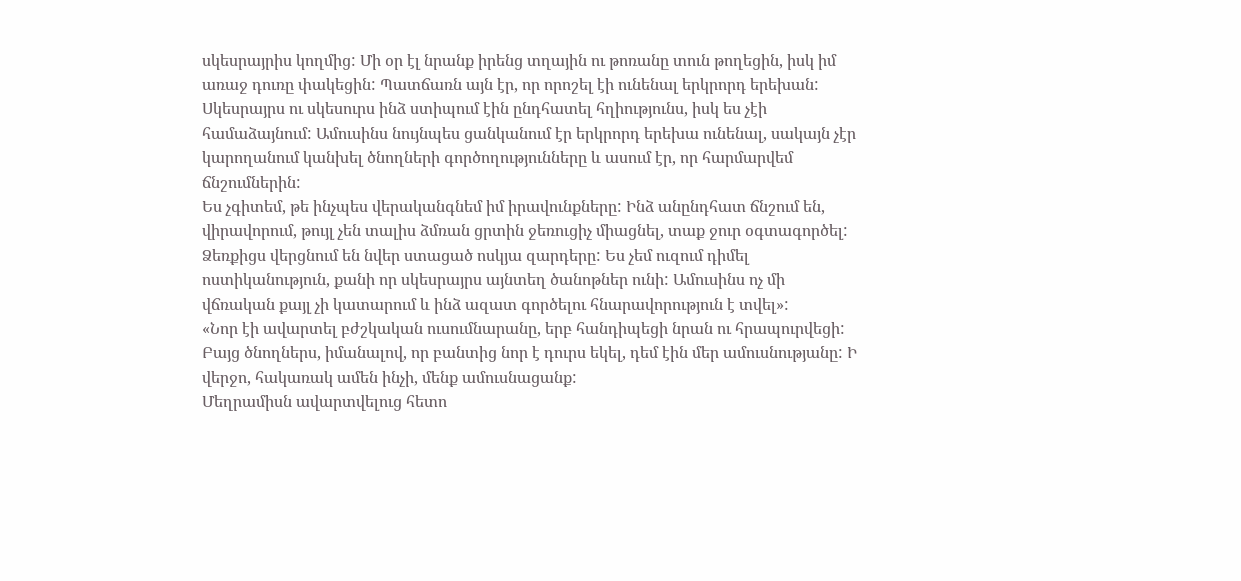սկեսրայրիս կողմից: Մի օր էլ նրանք իրենց տղային ու թոռանը տուն թողեցին, իսկ իմ առաջ դուռը փակեցին: Պատճառն այն էր, որ որոշել էի ունենալ երկրորդ երեխան: Սկեսրայրս ու սկեսուրս ինձ ստիպում էին ընդհատել հղիությունս, իսկ ես չէի համաձայնում: Ամուսինս նույնպես ցանկանում էր երկրորդ երեխա ունենալ, սակայն չէր կարողանում կանխել ծնողների գործողությունները և ասում էր, որ հարմարվեմ ճնշումներին:
Ես չգիտեմ, թե ինչպես վերականգնեմ իմ իրավունքները: Ինձ անընդհատ ճնշում են, վիրավորում, թույլ չեն տալիս ձմռան ցրտին ջեռուցիչ միացնել, տաք ջուր օգտագործել: Ձեռքիցս վերցնում են նվեր ստացած ոսկյա զարդերը: Ես չեմ ուզում դիմել ոստիկանություն, քանի որ սկեսրայրս այնտեղ ծանոթներ ունի: Ամուսինս ոչ մի վճռական քայլ չի կատարում և ինձ ազատ գործելու հնարավորություն է տվել»:
«Նոր էի ավարտել բժշկական ուսումնարանը, երբ հանդիպեցի նրան ու հրապուրվեցի: Բայց ծնողներս, իմանալով, որ բանտից նոր է դուրս եկել, դեմ էին մեր ամուսնությանը: Ի վերջո, հակառակ ամեն ինչի, մենք ամուսնացանք:
Մեղրամիսն ավարտվելուց հետո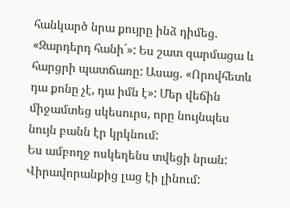հանկարծ նրա քույրը ինձ դիմեց. «Զարդերդ հանի´»: Ես շատ զարմացա և հարցրի պատճառը: Ասաց. «Որովհետև դա քոնը չէ, դա իմն է»: Մեր վեճին միջամտեց սկեսուրս, որը նույնպես նույն բանն էր կրկնում:
Ես ամբողջ ոսկեղենս տվեցի նրան: Վիրավորանքից լաց էի լինում: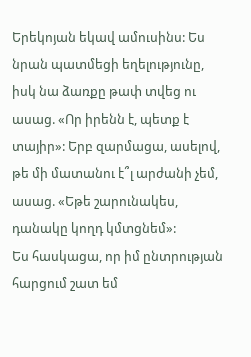Երեկոյան եկավ ամուսինս: Ես նրան պատմեցի եղելությունը, իսկ նա ձառքը թափ տվեց ու ասաց. «Որ իրենն է, պետք է տայիր»: Երբ զարմացա, ասելով, թե մի մատանու է՞լ արժանի չեմ, ասաց. «Եթե շարունակես, դանակը կողդ կմտցնեմ»:
Ես հասկացա, որ իմ ընտրության հարցում շատ եմ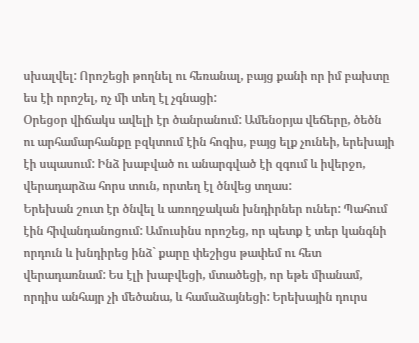սխալվել: Որոշեցի թողնել ու հեռանալ, բայց քանի որ իմ բախտը ես էի որոշել, ոչ մի տեղ էլ չգնացի:
Օրեցօր վիճակս ավելի էր ծանրանում: Ամենօրյա վեճերը, ծեծն ու արհամարհանքը բզկտում էին հոգիս, բայց ելք չունեի, երեխայի էի սպասում: Ինձ խաբված ու անարգված էի զգում և իվերջո, վերադարձա հորս տուն, որտեղ էլ ծնվեց տղաս:
Երեխան շուտ էր ծնվել և առողջական խնդիրներ ուներ: Պահում էին հիվանդանոցում: Ամուսինս որոշեց, որ պետք է տեր կանգնի որդուն և խնդիրեց ինձ` քարը փեշիցս թափեմ ու հետ վերադառնամ: Ես էլի խաբվեցի, մտածեցի, որ եթե միանամ, որդիս անհայր չի մեծանա, և համաձայնեցի: Երեխային դուրս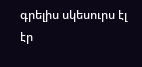գրելիս սկեսուրս էլ էր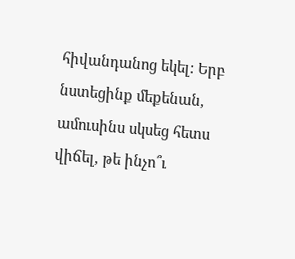հիվանդանոց եկել: Երբ նստեցինք մեքենան, ամուսինս սկսեց հետս վիճել, թե ինչո՞ւ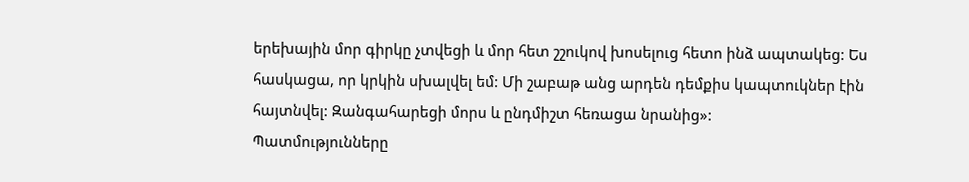երեխային մոր գիրկը չտվեցի և մոր հետ շշուկով խոսելուց հետո ինձ ապտակեց: Ես հասկացա, որ կրկին սխալվել եմ: Մի շաբաթ անց արդեն դեմքիս կապտուկներ էին հայտնվել: Զանգահարեցի մորս և ընդմիշտ հեռացա նրանից»:
Պատմությունները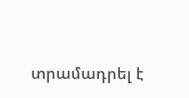տրամադրել է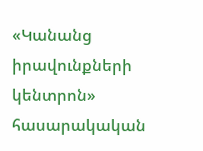«Կանանց իրավունքների կենտրոն»
հասարակական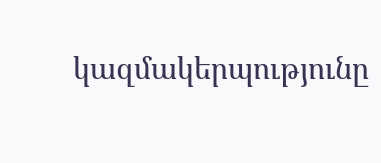կազմակերպությունը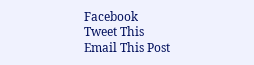Facebook
Tweet This
Email This Post